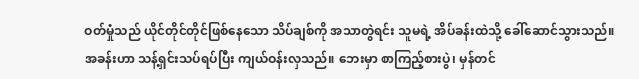ဝတ်မှုံသည် ယိုင်တိုင်တိုင်ဖြစ်နေသော သိပ်ချစ်ကို အသာတွဲရင်း သူမရဲ့ အိပ်ခန်းထဲသို့ ခေါ်ဆောင်သွားသည်။ အခန်းဟာ သန့်ရှင်းသပ်ရပ်ပြီး ကျယ်ဝန်းလှသည်။ ဘေးမှာ စာကြည့်စားပွဲ၊ မှန်တင်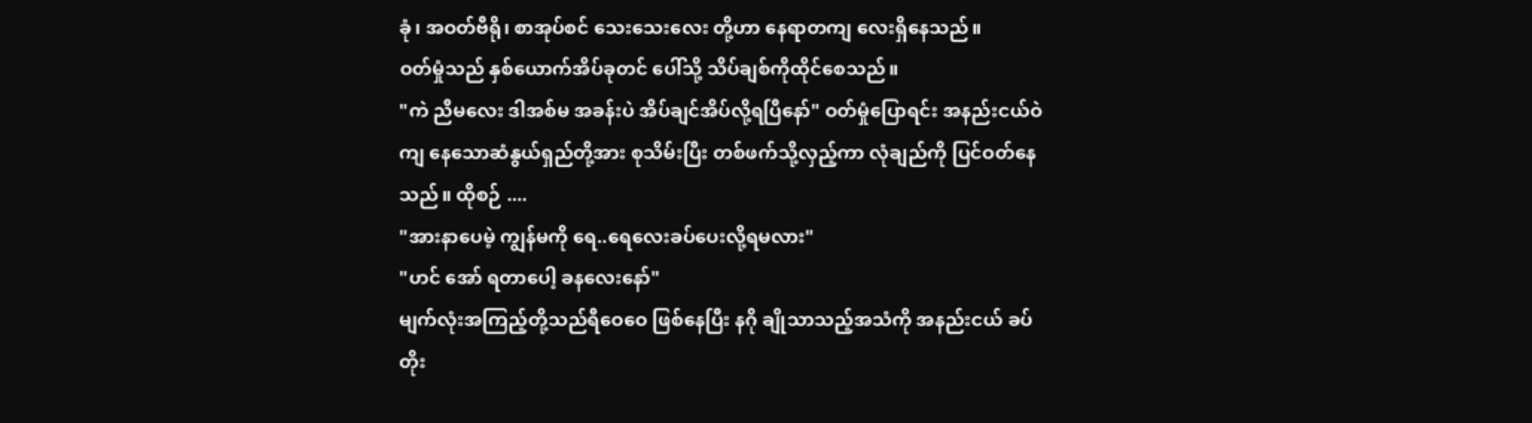ခုံ၊ အဝတ်ဗီရို၊ စာအုပ်စင် သေးသေးလေး တို့ဟာ နေရာတကျ လေးရှိနေသည်။
ဝတ်မှုံသည် နှစ်ယောက်အိပ်ခုတင် ပေါ်သို့ သိပ်ချစ်ကိုထိုင်စေသည်။
"ကဲ ညီမလေး ဒါအစ်မ အခန်းပဲ အိပ်ချင်အိပ်လို့ရပြီနော်" ဝတ်မှုံပြောရင်း အနည်းငယ်ဝဲကျ နေသောဆံနွယ်ရှည်တို့အား စုသိမ်းပြီး တစ်ဖက်သို့လှည့်ကာ လုံချည်ကို ပြင်ဝတ်နေသည်။ ထိုစဉ် ....
"အားနာပေမဲ့ ကျွန်မကို ရေ..ရေလေးခပ်ပေးလို့ရမလား"
"ဟင် အော် ရတာပေါ့ ခနလေးနော်"
မျက်လုံးအကြည့်တို့သည်ရီဝေဝေ ဖြစ်နေပြီး နဂို ချိုသာသည့်အသံကို အနည်းငယ် ခပ်တိုး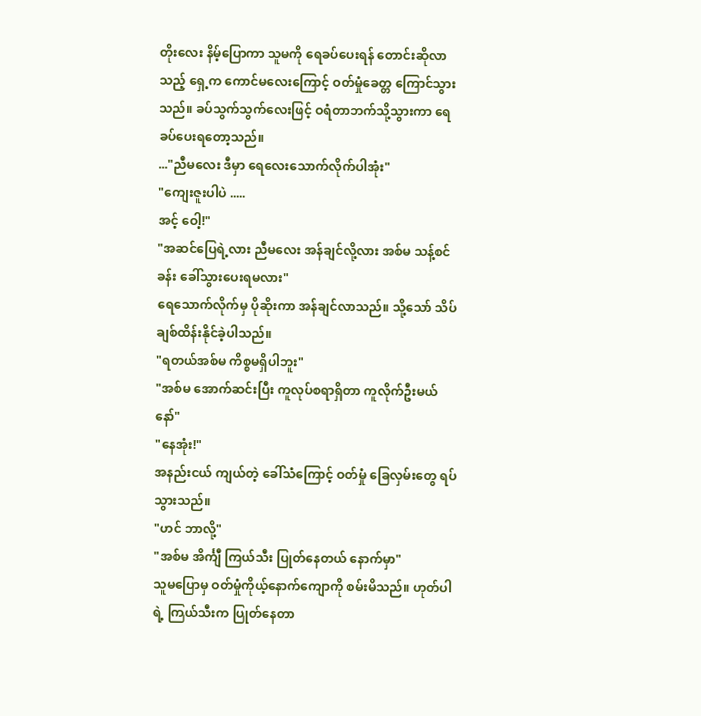တိုးလေး နိမ့်ပြောကာ သူမကို ရေခပ်ပေးရန် တောင်းဆိုလာသည့် ရှေ့က ကောင်မလေးကြောင့် ဝတ်မှုံခေတ္တ ကြောင်သွားသည်။ ခပ်သွက်သွက်လေးဖြင့် ဝရံတာဘက်သို့သွားကာ ရေခပ်ပေးရတော့သည်။
..."ညီမလေး ဒီမှာ ရေလေးသောက်လိုက်ပါအုံး"
"ကျေးဇူးပါပဲ .....
အင့် ဝေါ့!"
"အဆင်ပြေရဲ့လား ညီမလေး အန်ချင်လို့လား အစ်မ သန့်စင်ခန်း ခေါ်သွားပေးရမလား"
ရေသောက်လိုက်မှ ပိုဆိုးကာ အန်ချင်လာသည်။ သို့သော် သိပ်ချစ်ထိန်းနိုင်ခဲ့ပါသည်။
"ရတယ်အစ်မ ကိစ္စမရှိပါဘူး"
"အစ်မ အောက်ဆင်းပြီး ကူလုပ်စရာရှိတာ ကူလိုက်ဦးမယ်နော်"
"နေအုံး!"
အနည်းငယ် ကျယ်တဲ့ ခေါ်သံကြောင့် ဝတ်မှုံ ခြေလှမ်းတွေ ရပ်သွားသည်။
"ဟင် ဘာလို့"
"အစ်မ အိင်္ကျီ ကြယ်သီး ပြုတ်နေတယ် နောက်မှာ"
သူမပြောမှ ဝတ်မှုံကိုယ့်နောက်ကျောကို စမ်းမိသည်။ ဟုတ်ပါရဲ့ ကြယ်သီးက ပြုတ်နေတာ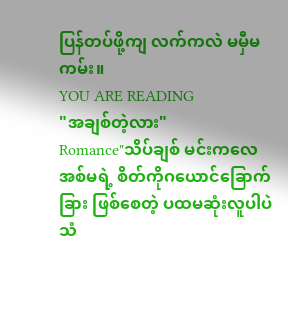ပြန်တပ်ဖို့ကျ လက်ကလဲ မမှီမကမ်း။
YOU ARE READING
"အချစ်တဲ့လား"
Romance"သိပ်ချစ် မင်းကလေ အစ်မရဲ့ စိတ်ကိုဂယောင်ခြောက်ခြား ဖြစ်စေတဲ့ ပထမဆုံးလူပါပဲ သံ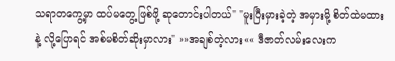သရာတကွေ့မှာ ထပ်မတွေ့ဖြစ်ဖို့ ဆုတောင်းပါတယ်" "မူးပြီးမှားခဲ့တဲ့ အမှားမို့ စိတ်ထဲမထားနဲ့ လို့ပြောရင် အစ်မစိတ်ဆိုးမှာလား" »»အချစ်တဲ့လား«« ဒီဇာတ်လမ်းလေးက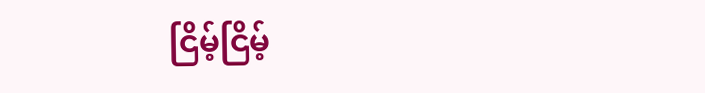ငြိမ့်ငြိမ့်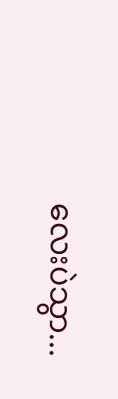လေးပဲသွာ...